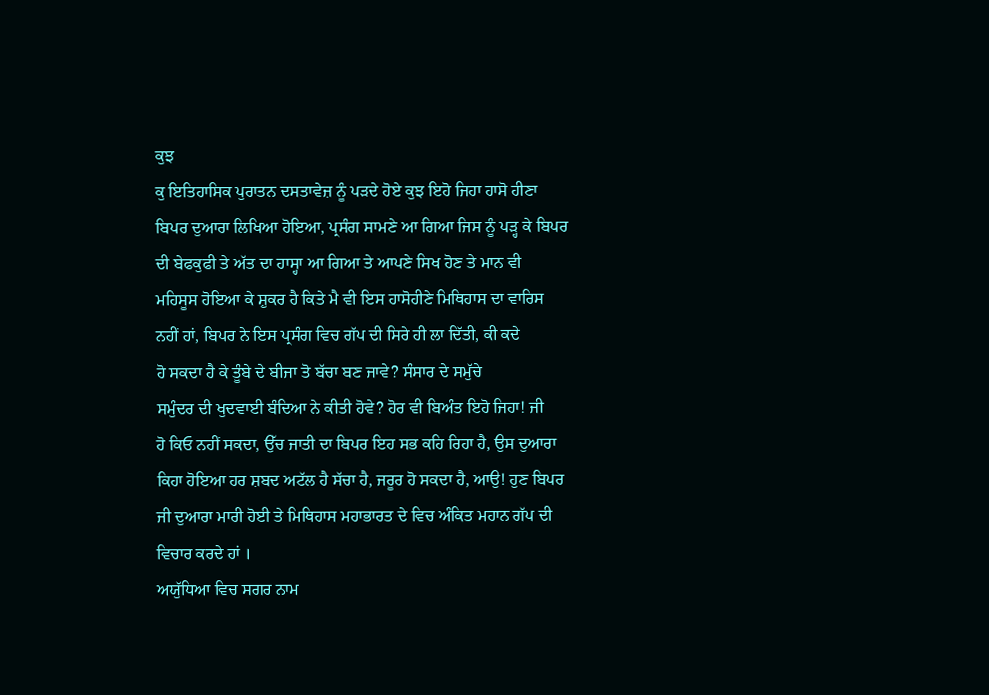ਕੁਝ
ਕੁ ਇਤਿਹਾਸਿਕ ਪੁਰਾਤਨ ਦਸਤਾਵੇਜ਼ ਨੂੰ ਪੜਦੇ ਹੋਏ ਕੁਝ ਇਹੋ ਜਿਹਾ ਹਾਸੋ ਹੀਣਾ
ਬਿਪਰ ਦੁਆਰਾ ਲਿਖਿਆ ਹੋਇਆ, ਪ੍ਰਸੰਗ ਸਾਮਣੇ ਆ ਗਿਆ ਜਿਸ ਨੂੰ ਪੜ੍ਹ ਕੇ ਬਿਪਰ
ਦੀ ਬੇਫਕੁਫੀ ਤੇ ਅੱਤ ਦਾ ਹਾਸ੍ਹਾ ਆ ਗਿਆ ਤੇ ਆਪਣੇ ਸਿਖ ਹੋਣ ਤੇ ਮਾਨ ਵੀ
ਮਹਿਸੂਸ ਹੋਇਆ ਕੇ ਸ਼ੁਕਰ ਹੈ ਕਿਤੇ ਮੈ ਵੀ ਇਸ ਹਾਸੋਹੀਣੇ ਮਿਥਿਹਾਸ ਦਾ ਵਾਰਿਸ
ਨਹੀਂ ਹਾਂ, ਬਿਪਰ ਨੇ ਇਸ ਪ੍ਰਸੰਗ ਵਿਚ ਗੱਪ ਦੀ ਸਿਰੇ ਹੀ ਲਾ ਦਿੱਤੀ, ਕੀ ਕਦੇ
ਹੋ ਸਕਦਾ ਹੈ ਕੇ ਤੂੰਬੇ ਦੇ ਬੀਜਾ ਤੋ ਬੱਚਾ ਬਣ ਜਾਵੇ? ਸੰਸਾਰ ਦੇ ਸਮੁੱਚੇ
ਸਮੁੰਦਰ ਦੀ ਖੁਦਵਾਈ ਬੰਦਿਆ ਨੇ ਕੀਤੀ ਹੋਵੇ? ਹੋਰ ਵੀ ਬਿਅੰਤ ਇਹੋ ਜਿਹਾ! ਜੀ
ਹੋ ਕਿਓ ਨਹੀਂ ਸਕਦਾ, ਉੱਚ ਜਾਤੀ ਦਾ ਬਿਪਰ ਇਹ ਸਭ ਕਹਿ ਰਿਹਾ ਹੈ, ਉਸ ਦੁਆਰਾ
ਕਿਹਾ ਹੋਇਆ ਹਰ ਸ਼ਬਦ ਅਟੱਲ ਹੈ ਸੱਚਾ ਹੈ, ਜਰੂਰ ਹੋ ਸਕਦਾ ਹੈ, ਆਉ! ਹੁਣ ਬਿਪਰ
ਜੀ ਦੁਆਰਾ ਮਾਰੀ ਹੋਈ ਤੇ ਮਿਥਿਹਾਸ ਮਹਾਭਾਰਤ ਦੇ ਵਿਚ ਅੰਕਿਤ ਮਹਾਨ ਗੱਪ ਦੀ
ਵਿਚਾਰ ਕਰਦੇ ਹਾਂ ।
ਅਯੁੱਧਿਆ ਵਿਚ ਸਗਰ ਨਾਮ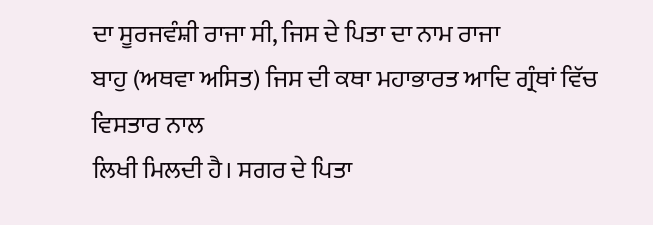ਦਾ ਸੂਰਜਵੰਸ਼ੀ ਰਾਜਾ ਸੀ, ਜਿਸ ਦੇ ਪਿਤਾ ਦਾ ਨਾਮ ਰਾਜਾ
ਬਾਹੁ (ਅਥਵਾ ਅਸਿਤ) ਜਿਸ ਦੀ ਕਥਾ ਮਹਾਭਾਰਤ ਆਦਿ ਗ੍ਰੰਥਾਂ ਵਿੱਚ ਵਿਸਤਾਰ ਨਾਲ
ਲਿਖੀ ਮਿਲਦੀ ਹੈ। ਸਗਰ ਦੇ ਪਿਤਾ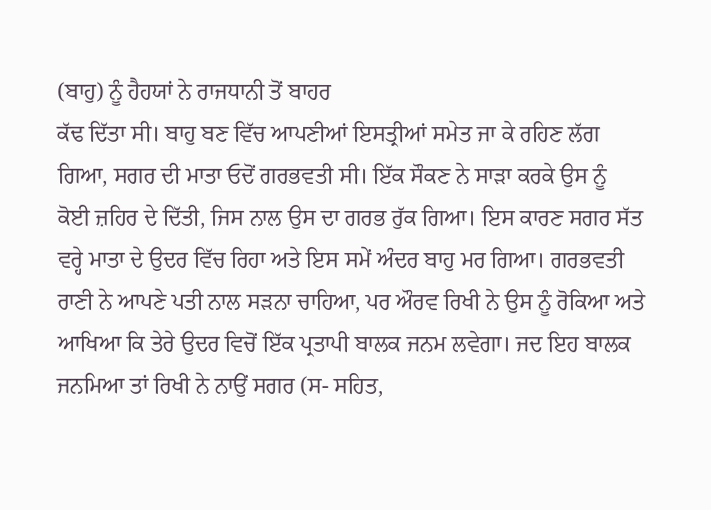(ਬਾਹੁ) ਨੂੰ ਹੈਹਯਾਂ ਨੇ ਰਾਜਧਾਨੀ ਤੋਂ ਬਾਹਰ
ਕੱਢ ਦਿੱਤਾ ਸੀ। ਬਾਹੁ ਬਣ ਵਿੱਚ ਆਪਣੀਆਂ ਇਸਤ੍ਰੀਆਂ ਸਮੇਤ ਜਾ ਕੇ ਰਹਿਣ ਲੱਗ
ਗਿਆ, ਸਗਰ ਦੀ ਮਾਤਾ ਓਦੋਂ ਗਰਭਵਤੀ ਸੀ। ਇੱਕ ਸੌਕਣ ਨੇ ਸਾੜਾ ਕਰਕੇ ਉਸ ਨੂੰ
ਕੋਈ ਜ਼ਹਿਰ ਦੇ ਦਿੱਤੀ, ਜਿਸ ਨਾਲ ਉਸ ਦਾ ਗਰਭ ਰੁੱਕ ਗਿਆ। ਇਸ ਕਾਰਣ ਸਗਰ ਸੱਤ
ਵਰ੍ਹੇ ਮਾਤਾ ਦੇ ਉਦਰ ਵਿੱਚ ਰਿਹਾ ਅਤੇ ਇਸ ਸਮੇਂ ਅੰਦਰ ਬਾਹੁ ਮਰ ਗਿਆ। ਗਰਭਵਤੀ
ਰਾਣੀ ਨੇ ਆਪਣੇ ਪਤੀ ਨਾਲ ਸੜਨਾ ਚਾਹਿਆ, ਪਰ ਔਰਵ ਰਿਖੀ ਨੇ ਉਸ ਨੂੰ ਰੋਕਿਆ ਅਤੇ
ਆਖਿਆ ਕਿ ਤੇਰੇ ਉਦਰ ਵਿਚੋਂ ਇੱਕ ਪ੍ਰਤਾਪੀ ਬਾਲਕ ਜਨਮ ਲਵੇਗਾ। ਜਦ ਇਹ ਬਾਲਕ
ਜਨਮਿਆ ਤਾਂ ਰਿਖੀ ਨੇ ਨਾਉਂ ਸਗਰ (ਸ- ਸਹਿਤ,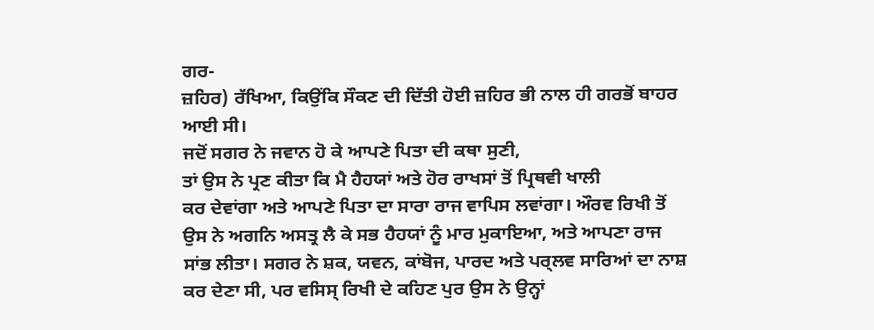ਗਰ-
ਜ਼ਹਿਰ) ਰੱਖਿਆ, ਕਿਉਂਕਿ ਸੌਕਣ ਦੀ ਦਿੱਤੀ ਹੋਈ ਜ਼ਹਿਰ ਭੀ ਨਾਲ ਹੀ ਗਰਭੋਂ ਬਾਹਰ
ਆਈ ਸੀ।
ਜਦੋਂ ਸਗਰ ਨੇ ਜਵਾਨ ਹੋ ਕੇ ਆਪਣੇ ਪਿਤਾ ਦੀ ਕਥਾ ਸੁਣੀ,
ਤਾਂ ਉਸ ਨੇ ਪ੍ਰਣ ਕੀਤਾ ਕਿ ਮੈ ਹੈਹਯਾਂ ਅਤੇ ਹੋਰ ਰਾਖਸਾਂ ਤੋਂ ਪ੍ਰਿਥਵੀ ਖਾਲੀ
ਕਰ ਦੇਵਾਂਗਾ ਅਤੇ ਆਪਣੇ ਪਿਤਾ ਦਾ ਸਾਰਾ ਰਾਜ ਵਾਪਿਸ ਲਵਾਂਗਾ। ਔਰਵ ਰਿਖੀ ਤੋਂ
ਉਸ ਨੇ ਅਗਨਿ ਅਸਤ੍ਰ ਲੈ ਕੇ ਸਭ ਹੈਹਯਾਂ ਨੂੰ ਮਾਰ ਮੁਕਾਇਆ, ਅਤੇ ਆਪਣਾ ਰਾਜ
ਸਾਂਭ ਲੀਤਾ। ਸਗਰ ਨੇ ਸ਼ਕ, ਯਵਨ, ਕਾਂਬੋਜ, ਪਾਰਦ ਅਤੇ ਪਰ੍ਲਵ ਸਾਰਿਆਂ ਦਾ ਨਾਸ਼
ਕਰ ਦੇਣਾ ਸੀ, ਪਰ ਵਸਿਸ੍ ਰਿਖੀ ਦੇ ਕਹਿਣ ਪੁਰ ਉਸ ਨੇ ਉਨ੍ਹਾਂ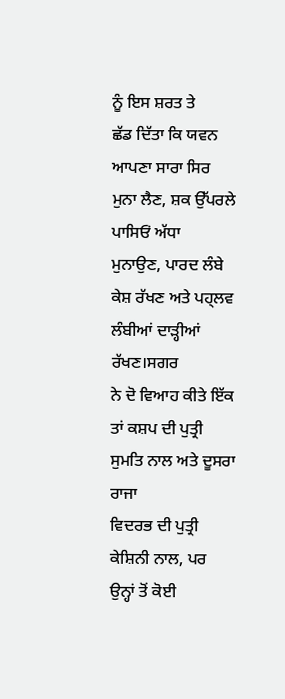ਨੂੰ ਇਸ ਸ਼ਰਤ ਤੇ
ਛੱਡ ਦਿੱਤਾ ਕਿ ਯਵਨ ਆਪਣਾ ਸਾਰਾ ਸਿਰ ਮੁਨਾ ਲੈਣ, ਸ਼ਕ ਉੱਪਰਲੇ ਪਾਸਿਓਂ ਅੱਧਾ
ਮੁਨਾਉਣ, ਪਾਰਦ ਲੰਬੇ ਕੇਸ਼ ਰੱਖਣ ਅਤੇ ਪਹ੍ਲਵ ਲੰਬੀਆਂ ਦਾੜ੍ਹੀਆਂ ਰੱਖਣ।ਸਗਰ
ਨੇ ਦੋ ਵਿਆਹ ਕੀਤੇ ਇੱਕ ਤਾਂ ਕਸ਼ਪ ਦੀ ਪੁਤ੍ਰੀ ਸੁਮਤਿ ਨਾਲ ਅਤੇ ਦੂਸਰਾ ਰਾਜਾ
ਵਿਦਰਭ ਦੀ ਪੁਤ੍ਰੀ ਕੇਸ਼ਿਨੀ ਨਾਲ, ਪਰ ਉਨ੍ਹਾਂ ਤੋਂ ਕੋਈ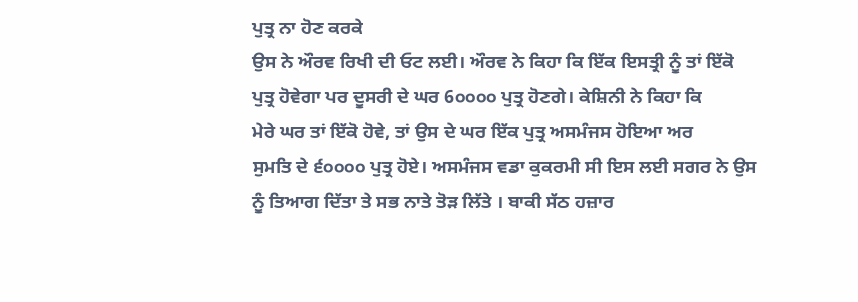ਪੁਤ੍ਰ ਨਾ ਹੋਣ ਕਰਕੇ
ਉਸ ਨੇ ਔਰਵ ਰਿਖੀ ਦੀ ਓਟ ਲਈ। ਔਰਵ ਨੇ ਕਿਹਾ ਕਿ ਇੱਕ ਇਸਤ੍ਰੀ ਨੂੰ ਤਾਂ ਇੱਕੋ
ਪੁਤ੍ਰ ਹੋਵੇਗਾ ਪਰ ਦੂਸਰੀ ਦੇ ਘਰ 6੦੦੦੦ ਪੁਤ੍ਰ ਹੋਣਗੇ। ਕੇਸ਼ਿਨੀ ਨੇ ਕਿਹਾ ਕਿ
ਮੇਰੇ ਘਰ ਤਾਂ ਇੱਕੋ ਹੋਵੇ, ਤਾਂ ਉਸ ਦੇ ਘਰ ਇੱਕ ਪੁਤ੍ਰ ਅਸਮੰਜਸ ਹੋਇਆ ਅਰ
ਸੁਮਤਿ ਦੇ ੬੦੦੦੦ ਪੁਤ੍ਰ ਹੋਏ। ਅਸਮੰਜਸ ਵਡਾ ਕੁਕਰਮੀ ਸੀ ਇਸ ਲਈ ਸਗਰ ਨੇ ਉਸ
ਨੂੰ ਤਿਆਗ ਦਿੱਤਾ ਤੇ ਸਭ ਨਾਤੇ ਤੋੜ ਲਿੱਤੇ । ਬਾਕੀ ਸੱਠ ਹਜ਼ਾਰ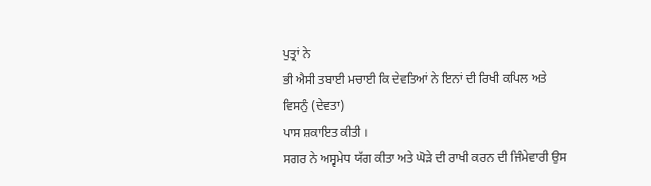ਪੁਤ੍ਰਾਂ ਨੇ
ਭੀ ਐਸੀ ਤਬਾਈ ਮਚਾਈ ਕਿ ਦੇਵਤਿਆਂ ਨੇ ਇਨਾਂ ਦੀ ਰਿਖੀ ਕਪਿਲ ਅਤੇ ਵਿਸਨੁੰ (ਦੇਵਤਾ)
ਪਾਸ ਸ਼ਕਾਇਤ ਕੀਤੀ ।
ਸਗਰ ਨੇ ਅਸ੍ਵਮੇਧ ਯੱਗ ਕੀਤਾ ਅਤੇ ਘੋੜੇ ਦੀ ਰਾਖੀ ਕਰਨ ਦੀ ਜਿੰਮੇਵਾਰੀ ਉਸ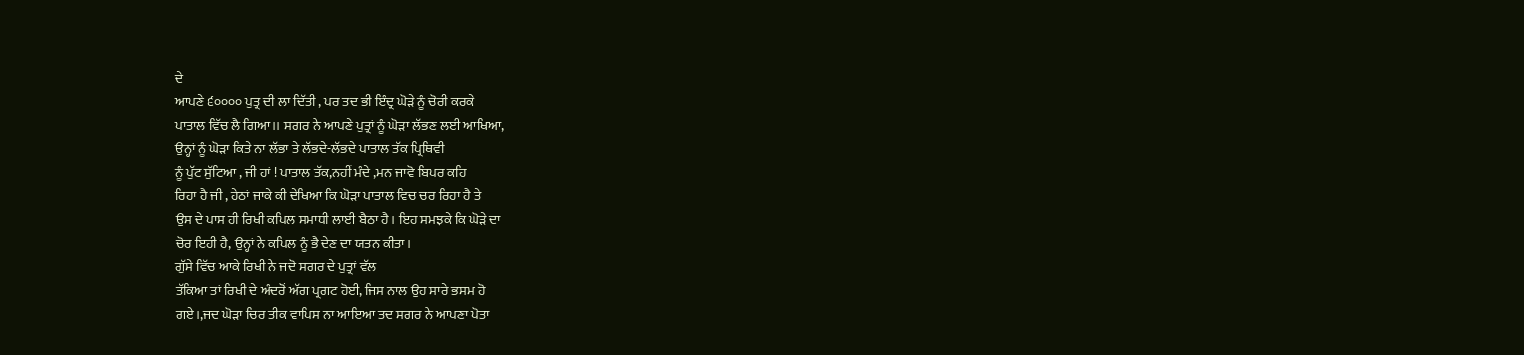ਦੇ
ਆਪਣੇ ੬੦੦੦੦ ਪੁਤ੍ਰ ਦੀ ਲਾ ਦਿੱਤੀ , ਪਰ ਤਦ ਭੀ ਇੰਦ੍ਰ ਘੋੜੇ ਨੂੰ ਚੋਰੀ ਕਰਕੇ
ਪਾਤਾਲ ਵਿੱਚ ਲੈ ਗਿਆ।। ਸਗਰ ਨੇ ਆਪਣੇ ਪੁਤ੍ਰਾਂ ਨੂੰ ਘੋੜਾ ਲੱਭਣ ਲਈ ਆਖਿਆ,
ਉਨ੍ਹਾਂ ਨੂੰ ਘੋੜਾ ਕਿਤੇ ਨਾ ਲੱਭਾ ਤੇ ਲੱਭਦੇ-ਲੱਭਦੇ ਪਾਤਾਲ ਤੱਕ ਪ੍ਰਿਥਿਵੀ
ਨੂੰ ਪੁੱਟ ਸੁੱਟਿਆ , ਜੀ ਹਾਂ ! ਪਾਤਾਲ ਤੱਕ,ਨਹੀਂ ਮੰਦੇ ,ਮਨ ਜਾਵੋ ਬਿਪਰ ਕਹਿ
ਰਿਹਾ ਹੈ ਜੀ , ਹੇਠਾਂ ਜਾਕੇ ਕੀ ਦੇਖਿਆ ਕਿ ਘੋੜਾ ਪਾਤਾਲ ਵਿਚ ਚਰ ਰਿਹਾ ਹੈ ਤੇ
ਉਸ ਦੇ ਪਾਸ ਹੀ ਰਿਖੀ ਕਪਿਲ ਸਮਾਧੀ ਲਾਈ ਬੈਠਾ ਹੈ। ਇਹ ਸਮਝਕੇ ਕਿ ਘੋੜੇ ਦਾ
ਚੋਰ ਇਹੀ ਹੈ, ਉਨ੍ਹਾਂ ਨੇ ਕਪਿਲ ਨੂੰ ਭੈ ਦੇਣ ਦਾ ਯਤਨ ਕੀਤਾ।
ਗੁੱਸੇ ਵਿੱਚ ਆਕੇ ਰਿਖੀ ਨੇ ਜਦੋ ਸਗਰ ਦੇ ਪੁਤ੍ਰਾਂ ਵੱਲ
ਤੱਕਿਆ ਤਾਂ ਰਿਖੀ ਦੇ ਅੰਦਰੋਂ ਅੱਗ ਪ੍ਰਗਟ ਹੋਈ, ਜਿਸ ਨਾਲ ਉਹ ਸਾਰੇ ਭਸਮ ਹੋ
ਗਏ।,ਜਦ ਘੋੜਾ ਚਿਰ ਤੀਕ ਵਾਪਿਸ ਨਾ ਆਇਆ ਤਦ ਸਗਰ ਨੇ ਆਪਣਾ ਪੋਤਾ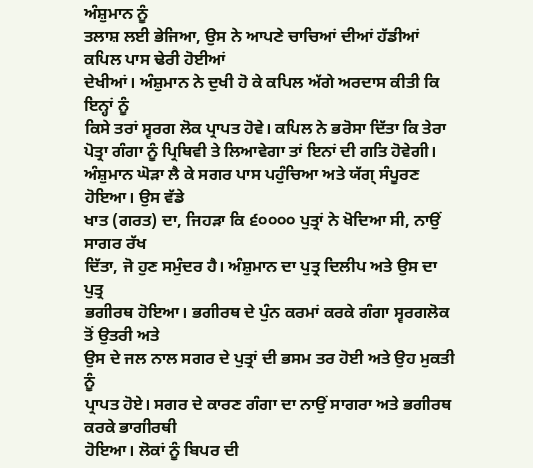ਅੰਸ਼ੁਮਾਨ ਨੂੰ
ਤਲਾਸ਼ ਲਈ ਭੇਜਿਆ, ਉਸ ਨੇ ਆਪਣੇ ਚਾਚਿਆਂ ਦੀਆਂ ਹੱਡੀਆਂ ਕਪਿਲ ਪਾਸ ਢੇਰੀ ਹੋਈਆਂ
ਦੇਖੀਆਂ। ਅੰਸ਼ੁਮਾਨ ਨੇ ਦੁਖੀ ਹੋ ਕੇ ਕਪਿਲ ਅੱਗੇ ਅਰਦਾਸ ਕੀਤੀ ਕਿ ਇਨ੍ਹਾਂ ਨੂੰ
ਕਿਸੇ ਤਰਾਂ ਸ੍ਵਰਗ ਲੋਕ ਪ੍ਰਾਪਤ ਹੋਵੇ। ਕਪਿਲ ਨੇ ਭਰੋਸਾ ਦਿੱਤਾ ਕਿ ਤੇਰਾ
ਪੋਤ੍ਰਾ ਗੰਗਾ ਨੂੰ ਪ੍ਰਿਥਿਵੀ ਤੇ ਲਿਆਵੇਗਾ ਤਾਂ ਇਨਾਂ ਦੀ ਗਤਿ ਹੋਵੇਗੀ।
ਅੰਸ਼ੁਮਾਨ ਘੋੜਾ ਲੈ ਕੇ ਸਗਰ ਪਾਸ ਪਹੁੰਚਿਆ ਅਤੇ ਯੱਗ੍ ਸੰਪੂਰਣ ਹੋਇਆ। ਉਸ ਵੱਡੇ
ਖਾਤ (ਗਰਤ) ਦਾ, ਜਿਹੜਾ ਕਿ ੬੦੦੦੦ ਪੁਤ੍ਰਾਂ ਨੇ ਖੋਦਿਆ ਸੀ, ਨਾਉਂ ਸਾਗਰ ਰੱਖ
ਦਿੱਤਾ, ਜੋ ਹੁਣ ਸਮੁੰਦਰ ਹੈ। ਅੰਸ਼ੁਮਾਨ ਦਾ ਪੁਤ੍ਰ ਦਿਲੀਪ ਅਤੇ ਉਸ ਦਾ ਪੁਤ੍ਰ
ਭਗੀਰਥ ਹੋਇਆ। ਭਗੀਰਥ ਦੇ ਪੁੰਨ ਕਰਮਾਂ ਕਰਕੇ ਗੰਗਾ ਸ੍ਵਰਗਲੋਕ ਤੋਂ ਉਤਰੀ ਅਤੇ
ਉਸ ਦੇ ਜਲ ਨਾਲ ਸਗਰ ਦੇ ਪੁਤ੍ਰਾਂ ਦੀ ਭਸਮ ਤਰ ਹੋਈ ਅਤੇ ਉਹ ਮੁਕਤੀ ਨੂੰ
ਪ੍ਰਾਪਤ ਹੋਏ। ਸਗਰ ਦੇ ਕਾਰਣ ਗੰਗਾ ਦਾ ਨਾਉਂ ਸਾਗਰਾ ਅਤੇ ਭਗੀਰਥ ਕਰਕੇ ਭਾਗੀਰਥੀ
ਹੋਇਆ। ਲੋਕਾਂ ਨੂੰ ਬਿਪਰ ਦੀ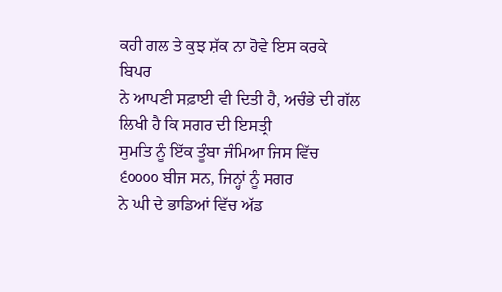ਕਹੀ ਗਲ ਤੇ ਕੁਝ ਸ਼ੱਕ ਨਾ ਹੋਵੇ ਇਸ ਕਰਕੇ ਬਿਪਰ
ਨੇ ਆਪਣੀ ਸਫ਼ਾਈ ਵੀ ਦਿਤੀ ਹੈ, ਅਚੰਭੇ ਦੀ ਗੱਲ ਲਿਖੀ ਹੈ ਕਿ ਸਗਰ ਦੀ ਇਸਤ੍ਰੀ
ਸੁਮਤਿ ਨੂੰ ਇੱਕ ਤੂੰਬਾ ਜੰਮਿਆ ਜਿਸ ਵਿੱਚ ੬੦੦੦੦ ਬੀਜ ਸਨ, ਜਿਨ੍ਹਾਂ ਨੂੰ ਸਗਰ
ਨੇ ਘੀ ਦੇ ਭਾਡਿਆਂ ਵਿੱਚ ਅੱਡ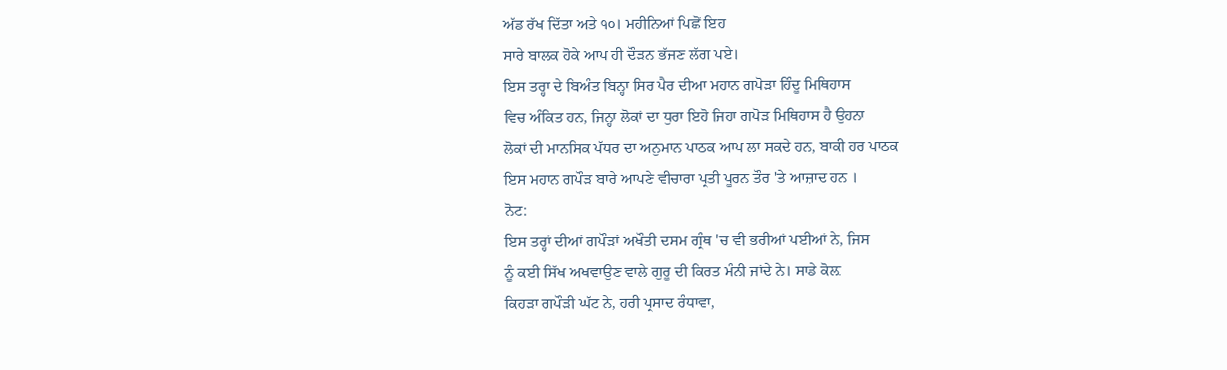ਅੱਡ ਰੱਖ ਦਿੱਤਾ ਅਤੇ ੧੦। ਮਹੀਨਿਆਂ ਪਿਛੋਂ ਇਹ
ਸਾਰੇ ਬਾਲਕ ਹੋਕੇ ਆਪ ਹੀ ਦੌੜਨ ਭੱਜਣ ਲੱਗ ਪਏ।
ਇਸ ਤਰ੍ਹਾ ਦੇ ਬਿਅੰਤ ਬਿਨ੍ਹਾ ਸਿਰ ਪੈਰ ਦੀਆ ਮਹਾਨ ਗਪੋੜਾ ਹਿੰਦੂ ਮਿਥਿਹਾਸ
ਵਿਚ ਅੰਕਿਤ ਹਨ, ਜਿਨ੍ਹਾ ਲੋਕਾਂ ਦਾ ਧੁਰਾ ਇਹੋ ਜਿਹਾ ਗਪੋੜ ਮਿਥਿਹਾਸ ਹੈ ਉਹਨਾ
ਲੋਕਾਂ ਦੀ ਮਾਨਸਿਕ ਪੱਧਰ ਦਾ ਅਨੁਮਾਨ ਪਾਠਕ ਆਪ ਲਾ ਸਕਦੇ ਹਨ, ਬਾਕੀ ਹਰ ਪਾਠਕ
ਇਸ ਮਹਾਨ ਗਪੌੜ ਬਾਰੇ ਆਪਣੇ ਵੀਚਾਰਾ ਪ੍ਰਤੀ ਪੂਰਨ ਤੌਰ 'ਤੇ ਆਜ਼ਾਦ ਹਨ ।
ਨੋਟ:
ਇਸ ਤਰ੍ਹਾਂ ਦੀਆਂ ਗਪੌੜਾਂ ਅਖੌਤੀ ਦਸਮ ਗ੍ਰੰਥ 'ਚ ਵੀ ਭਰੀਆਂ ਪਈਆਂ ਨੇ, ਜਿਸ
ਨੂੰ ਕਈ ਸਿੱਖ ਅਖਵਾਉਣ ਵਾਲੇ ਗੁਰੂ ਦੀ ਕਿਰਤ ਮੰਨੀ ਜਾਂਦੇ ਨੇ। ਸਾਡੇ ਕੋਲ਼
ਕਿਹੜਾ ਗਪੌੜੀ ਘੱਟ ਨੇ, ਹਰੀ ਪ੍ਰਸਾਦ ਰੰਧਾਵਾ,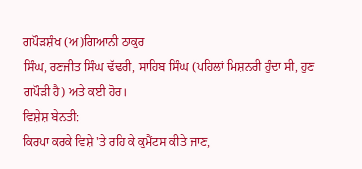ਗਪੌੜਸ਼ੰਖ (ਅ)ਗਿਆਨੀ ਠਾਕੁਰ
ਸਿੰਘ, ਰਣਜੀਤ ਸਿੰਘ ਢੱਢਰੀ, ਸਾਹਿਬ ਸਿੰਘ (ਪਹਿਲਾਂ ਮਿਸ਼ਨਰੀ ਹੁੰਦਾ ਸੀ, ਹੁਣ
ਗਪੌੜੀ ਹੈ) ਅਤੇ ਕਈ ਹੋਰ।
ਵਿਸ਼ੇਸ਼ ਬੇਨਤੀ:
ਕਿਰਪਾ ਕਰਕੇ ਵਿਸ਼ੇ 'ਤੇ ਰਹਿ ਕੇ ਕੁਮੈਂਟਸ ਕੀਤੇ ਜਾਣ,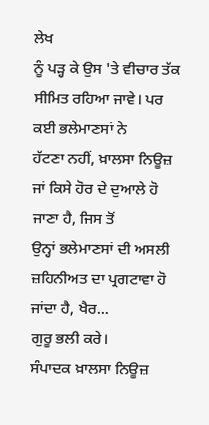ਲੇਖ
ਨੂੰ ਪੜ੍ਹ ਕੇ ਉਸ 'ਤੇ ਵੀਚਾਰ ਤੱਕ ਸੀਮਿਤ ਰਹਿਆ ਜਾਵੇ। ਪਰ ਕਈ ਭਲੇਮਾਣਸਾਂ ਨੇ
ਹੱਟਣਾ ਨਹੀਂ, ਖ਼ਾਲਸਾ ਨਿਊਜ਼ ਜਾਂ ਕਿਸੇ ਹੋਰ ਦੇ ਦੁਆਲੇ ਹੋ ਜਾਣਾ ਹੈ, ਜਿਸ ਤੋਂ
ਉਨ੍ਹਾਂ ਭਲੇਮਾਣਸਾਂ ਦੀ ਅਸਲੀ ਜ਼ਹਿਨੀਅਤ ਦਾ ਪ੍ਰਗਟਾਵਾ ਹੋ ਜਾਂਦਾ ਹੈ, ਖੈਰ...
ਗੁਰੂ ਭਲੀ ਕਰੇ।
ਸੰਪਾਦਕ ਖ਼ਾਲਸਾ ਨਿਊਜ਼